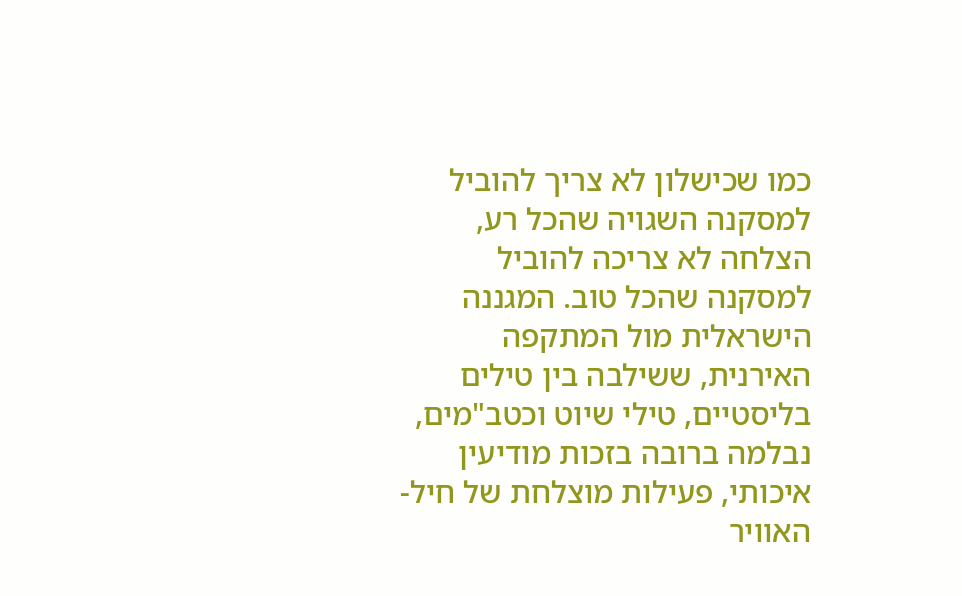כמו שכישלון לא צריך להוביל למסקנה השגויה שהכל רע, הצלחה לא צריכה להוביל למסקנה שהכל טוב. המגננה הישראלית מול המתקפה האירנית, ששילבה בין טילים בליסטיים, טילי שיוט וכטב"מים, נבלמה ברובה בזכות מודיעין איכותי, פעילות מוצלחת של חיל-האוויר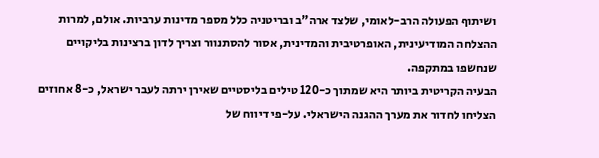ושיתוף הפעולה הרב-לאומי, שלצד ארה"ב ובריטניה כלל מספר מדינות ערביות. אולם, למרות ההצלחה המודיעינית, האופרטיבית והמדינית, אסור להסתנוור וצריך לדון ברצינות בליקויים שנחשפו במתקפה.
הבעיה הקריטית ביותר היא שמתוך כ-120 טילים בליסטיים שאירן ירתה לעבר ישראל, כ-8 אחוזים הצליחו לחדור את מערך ההגנה הישראלי. על-פי דיווח של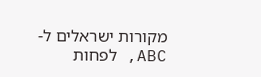מקורות ישראלים ל-ABC, לפחות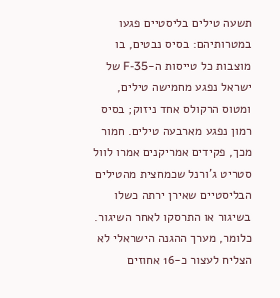תשעה טילים בליסטיים פגעו במטרותיהם: בסיס נבטים, בו מוצבות כל טייסות ה-F-35 של ישראל נפגע מחמישה טילים, ומטוס הרקולס אחד ניזוק; בסיס רמון נפגע מארבעה טילים. חמור מכך, פקידים אמריקנים אמרו לוול סטריט ג'ורנל שכמחצית מהטילים הבליסטיים שאירן ירתה כשלו בשיגור או התרסקו לאחר השיגור. כלומר, מערך ההגנה הישראלי לא הצליח לעצור כ-16 אחוזים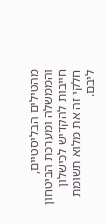מהטילים הבליסטיים, והממשלה ומערכת הביטחון חייבות להקדיש לכישלון חלקי זה את מלוא תשומת ליבם.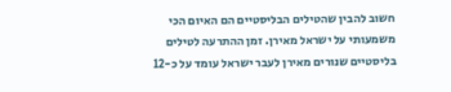חשוב להבין שהטילים הבליסטיים הם האיום הכי משמעותי על ישראל מאירן. זמן ההתרעה לטילים בליסטיים שנורים מאירן לעבר ישראל עומד על כ-12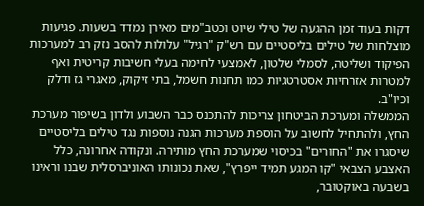דקות בעוד זמן ההגעה של טילי שיוט וכטב"מים מאירן נמדד בשעות. פגיעות מוצלחות של טילים בליסטיים עם רש"ק "רגיל" עלולות להסב נזק רב למערכות הפיקוד ושליטה, לסמלי שלטון, לאמצעי לחימה בעלי חשיבות קריטית ואף למטרות אזרחיות אסטרטגיות כמו תחנות חשמל, בתי זיקוק, מאגרי גז ודלק וכיו"ב.
הממשלה ומערכת הביטחון צריכות להתכנס כבר השבוע ולדון בשיפור מערכת החץ, ולהתחיל לחשוב על הוספת מערכות הגנה נוספות נגד טילים בליסטיים שיסגרו את "החורים" בכיסוי שמערכת החץ מותירה. ונקודה אחרונה, כלל האצבע הצבאי "קו המגע תמיד ייפרץ", שאת נכונותו האוניברסלית שבנו וראינו בשבעה באוקטובר,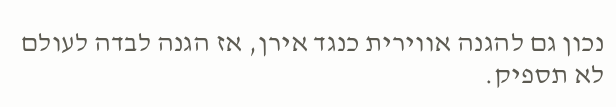נכון גם להגנה אווירית כנגד אירן, אז הגנה לבדה לעולם לא תספיק.